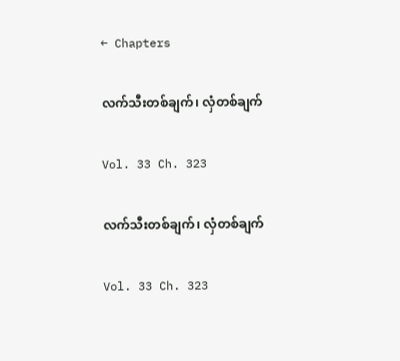← Chapters

လက်သီးတစ်ချက်၊ လှံတစ်ချက်

Vol. 33 Ch. 323

လက်သီးတစ်ချက်၊ လှံတစ်ချက်

Vol. 33 Ch. 323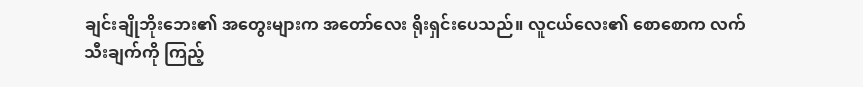ချင်းချိုဘိုးဘေး၏ အတွေးများက အတော်လေး ရိုးရှင်းပေသည်။ လူငယ်လေး၏ စောစောက လက်သီးချက်ကို ကြည့်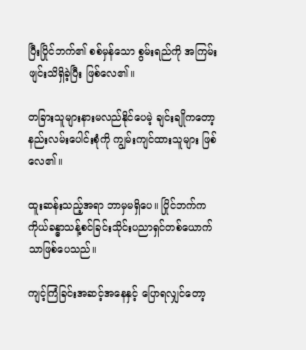ပြီးပြိုင်ဘက်၏ စစ်မှန်သော စွမ်းရည်ကို အကြမ်းဖျင်းသိရှိခဲ့ပြီး ဖြစ်လေ၏။

တခြားသူများနားမလည်နိုင်ပေမဲ့ ချင်းချိုကတော့ နည်းလမ်းပေါင်းစုံကို ကျွမ်းကျင်ထားသူများ ဖြစ်လေ၏။

ထူးဆန်းသည့်အရာ ဘာမှမရှိပေ။ ပြိုင်ဘက်က ကိုယ်ခန္ဓာသန့်စင်ခြင်းသိုင်းပညာရှင်တစ်ယောက်သာဖြစ်ပေသည်။

ကျင့်ကြံခြင်းအဆင့်အနေနှင့် ပြောရလျှင်တော့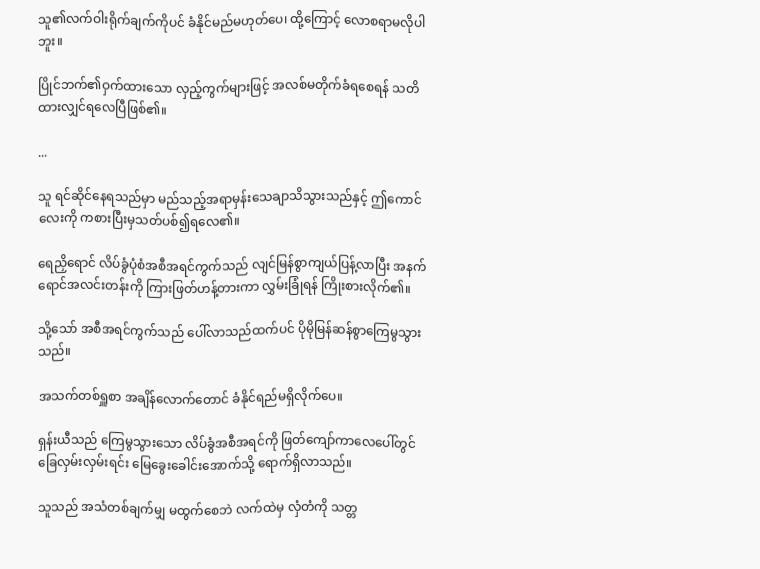သူ၏လက်ဝါးရိုက်ချက်ကိုပင် ခံနိုင်မည်မဟုတ်ပေ၊ ထို့ကြောင့် လောစရာမလိုပါဘူး။

ပြိုင်ဘက်၏ဝှက်ထားသော လှည့်ကွက်များဖြင့် အလစ်မတိုက်ခံရစေရန် သတိထားလျှင်ရလေပြီဖြစ်၏။

...

သူ ရင်ဆိုင်နေရသည်မှာ မည်သည့်အရာမှန်းသေချာသိသွားသည်နှင့် ဤကောင်လေးကို ကစားပြီးမှသတ်ပစ်၍ရလေ၏။

ရေညှိရောင် လိပ်ခွံပုံစံအစီအရင်ကွက်သည် လျင်မြန်စွာကျယ်ပြန့်လာပြီး အနက်ရောင်အလင်းတန်းကို ကြားဖြတ်ဟန့်တားကာ လွှမ်းခြုံရန် ကြိုးစားလိုက်၏။

သို့သော် အစီအရင်ကွက်သည် ပေါ်လာသည်ထက်ပင် ပိုမိုမြန်ဆန်စွာကြေမွသွားသည်။

အသက်တစ်ရှူစာ အချိန်လောက်တောင် ခံနိုင်ရည်မရှိလိုက်ပေ။

ရှန်းယီသည် ကြေမွသွားသော လိပ်ခွံအစီအရင်ကို ဖြတ်ကျော်ကာလေပေါ်တွင် ခြေလှမ်းလှမ်းရင်း မြေခွေးခေါင်းအောက်သို့ ရောက်ရှိလာသည်။

သူသည် အသံတစ်ချက်မျှ မထွက်စေဘဲ လက်ထဲမှ လှံတံကို သတ္တ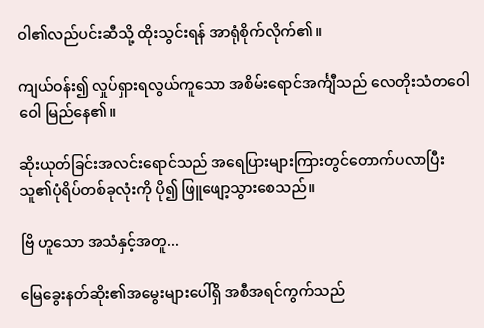ဝါ၏လည်ပင်းဆီသို့ ထိုးသွင်းရန် အာရုံစိုက်လိုက်၏။

ကျယ်ဝန်း၍ လှုပ်ရှားရလွယ်ကူသော အစိမ်းရောင်အင်္ကျီသည် လေတိုးသံတဝေါဝေါ မြည်နေ၏။

ဆိုးယုတ်ခြင်းအလင်းရောင်သည် အရေပြားများကြားတွင်တောက်ပလာပြီး သူ၏ပုံရိပ်တစ်ခုလုံးကို ပို၍ ဖြူဖျော့သွားစေသည်။

ဗြိ ဟူသော အသံနှင့်အတူ...

မြေခွေးနတ်ဆိုး၏အမွေးများပေါ်ရှိ အစီအရင်ကွက်သည်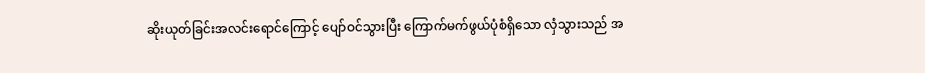ဆိုးယုတ်ခြင်းအလင်းရောင်ကြောင့် ပျော်ဝင်သွားပြီး ကြောက်မက်ဖွယ်ပုံစံရှိသော လှံသွားသည် အ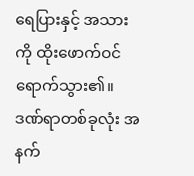ရေပြားနှင့် အသားကို ထိုးဖောက်ဝင်ရောက်သွား၏။ ဒဏ်ရာတစ်ခုလုံး အနက်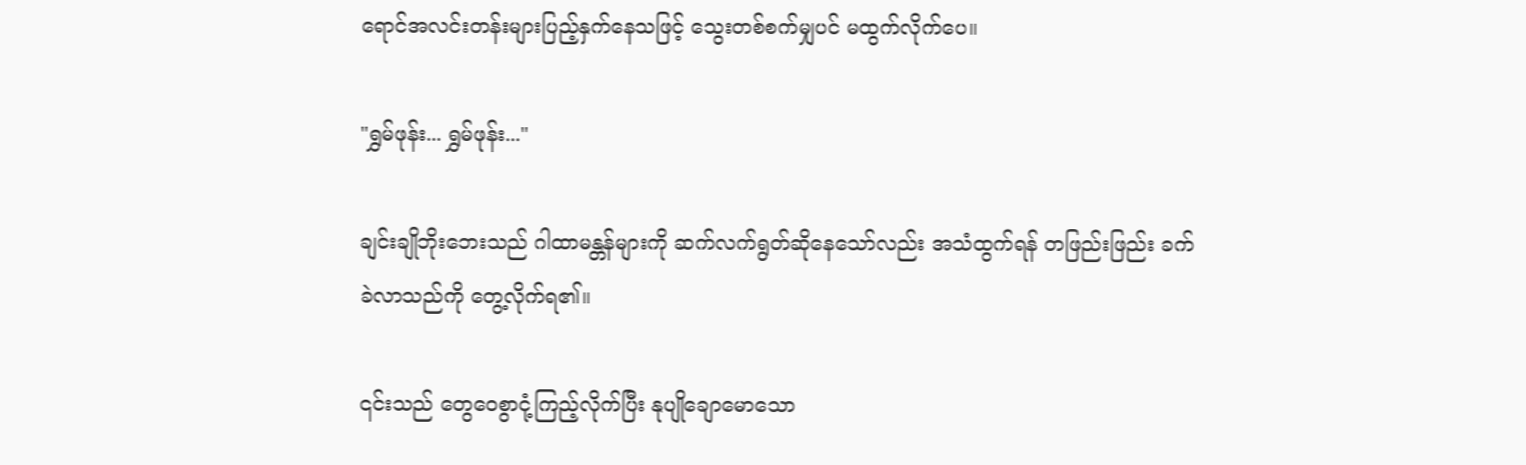ရောင်အလင်းတန်းများပြည့်နှက်နေသဖြင့် သွေးတစ်စက်မျှပင် မထွက်လိုက်ပေ။

"ရွှမ်ဖုန်း... ရွှမ်ဖုန်း..."

ချင်းချိုဘိုးဘေးသည် ဂါထာမန္တန်များကို ဆက်လက်ရွတ်ဆိုနေသော်လည်း အသံထွက်ရန် တဖြည်းဖြည်း ခက်ခဲလာသည်ကို တွေ့လိုက်ရ၏။

၎င်းသည် တွေဝေစွာငုံ့ကြည့်လိုက်ပြီး နုပျိုချောမောသော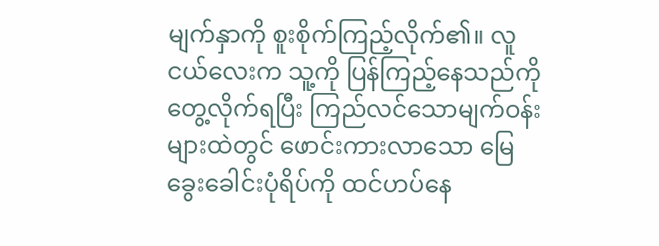မျက်နှာကို စူးစိုက်ကြည့်လိုက်၏။ လူငယ်လေးက သူ့ကို ပြန်ကြည့်နေသည်ကို တွေ့လိုက်ရပြီး ကြည်လင်သောမျက်ဝန်းများထဲတွင် ဖောင်းကားလာသော မြေခွေးခေါင်းပုံရိပ်ကို ထင်ဟပ်နေ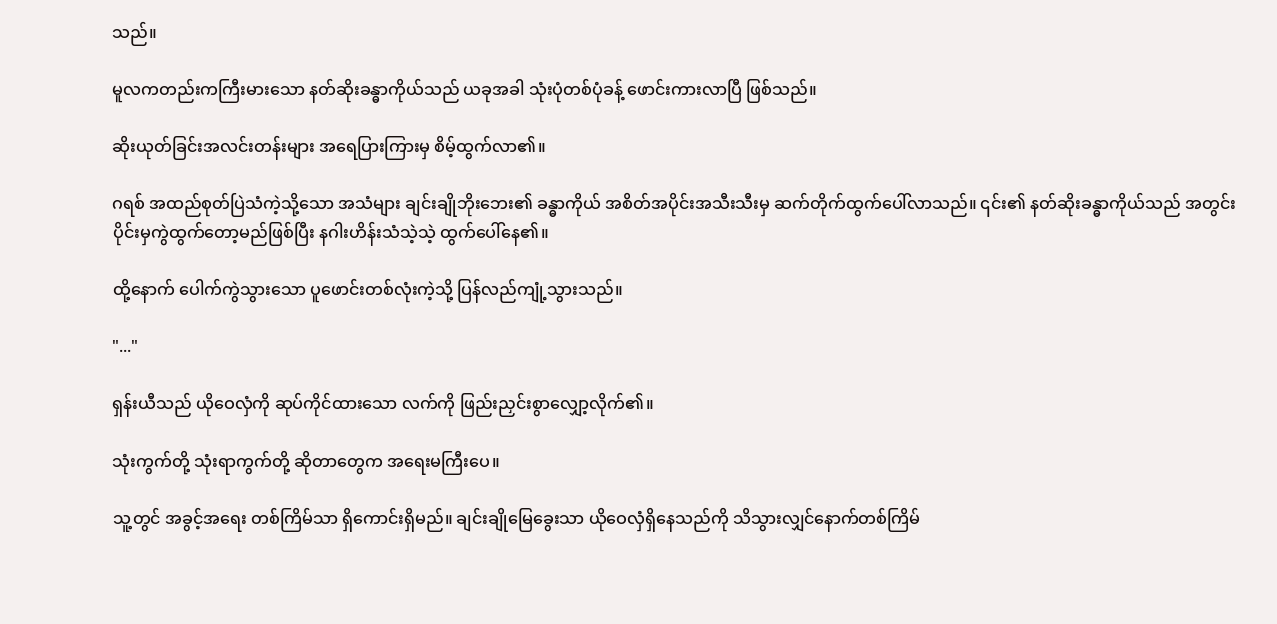သည်။

မူလကတည်းကကြီးမားသော နတ်ဆိုးခန္ဓာကိုယ်သည် ယခုအခါ သုံးပုံတစ်ပုံခန့် ဖောင်းကားလာပြီ ဖြစ်သည်။

ဆိုးယုတ်ခြင်းအလင်းတန်းများ အရေပြားကြားမှ စိမ့်ထွက်လာ၏။

ဂရစ် အထည်စုတ်ပြဲသံကဲ့သို့သော အသံများ ချင်းချိုဘိုးဘေး၏ ခန္ဓာကိုယ် အစိတ်အပိုင်းအသီးသီးမှ ဆက်တိုက်ထွက်ပေါ်လာသည်။ ၎င်း၏ နတ်ဆိုးခန္ဓာကိုယ်သည် အတွင်းပိုင်းမှကွဲထွက်တော့မည်ဖြစ်ပြီး နဂါးဟိန်းသံသဲ့သဲ့ ထွက်ပေါ်နေ၏။

ထို့နောက် ပေါက်ကွဲသွားသော ပူဖောင်းတစ်လုံးကဲ့သို့ ပြန်လည်ကျုံ့သွားသည်။

"..."

ရှန်းယီသည် ယိုဝေလှံကို ဆုပ်ကိုင်ထားသော လက်ကို ဖြည်းညှင်းစွာလျှော့လိုက်၏။

သုံးကွက်တို့ သုံးရာကွက်တို့ ဆိုတာတွေက အရေးမကြီးပေ။

သူ့တွင် အခွင့်အရေး တစ်ကြိမ်သာ ရှိကောင်းရှိမည်။ ချင်းချိုမြေခွေးသာ ယိုဝေလှံရှိနေသည်ကို သိသွားလျှင်နောက်တစ်ကြိမ်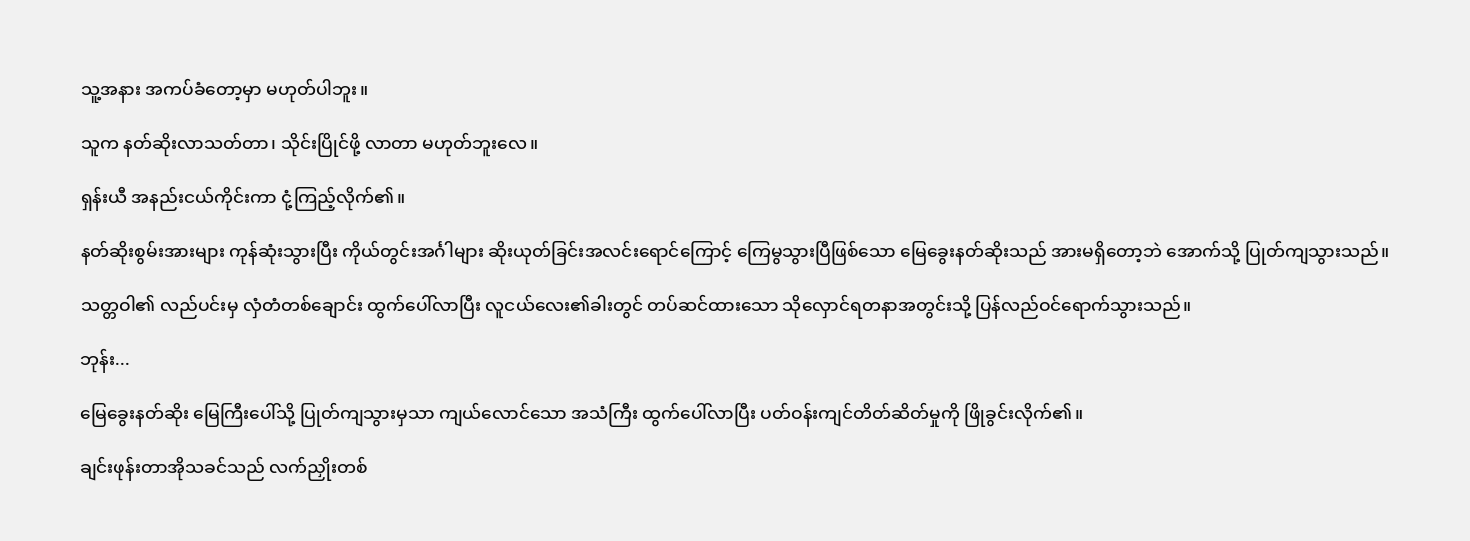သူ့အနား အကပ်ခံတော့မှာ မဟုတ်ပါဘူး။

သူက နတ်ဆိုးလာသတ်တာ၊ သိုင်းပြိုင်ဖို့ လာတာ မဟုတ်ဘူးလေ။

ရှန်းယီ အနည်းငယ်ကိုင်းကာ ငုံ့ကြည့်လိုက်၏။

နတ်ဆိုးစွမ်းအားများ ကုန်ဆုံးသွားပြီး ကိုယ်တွင်းအင်္ဂါများ ဆိုးယုတ်ခြင်းအလင်းရောင်ကြောင့် ကြေမွသွားပြီဖြစ်သော မြေခွေးနတ်ဆိုးသည် အားမရှိတော့ဘဲ အောက်သို့ ပြုတ်ကျသွားသည်။

သတ္တဝါ၏ လည်ပင်းမှ လှံတံတစ်ချောင်း ထွက်ပေါ်လာပြီး လူငယ်လေး၏ခါးတွင် တပ်ဆင်ထားသော သိုလှောင်ရတနာအတွင်းသို့ ပြန်လည်ဝင်ရောက်သွားသည်။

ဘုန်း...

မြေခွေးနတ်ဆိုး မြေကြီးပေါ်သို့ ပြုတ်ကျသွားမှသာ ကျယ်လောင်သော အသံကြီး ထွက်ပေါ်လာပြီး ပတ်ဝန်းကျင်တိတ်ဆိတ်မှုကို ဖြိုခွင်းလိုက်၏။

ချင်းဖုန်းတာအိုသခင်သည် လက်ညှိုးတစ်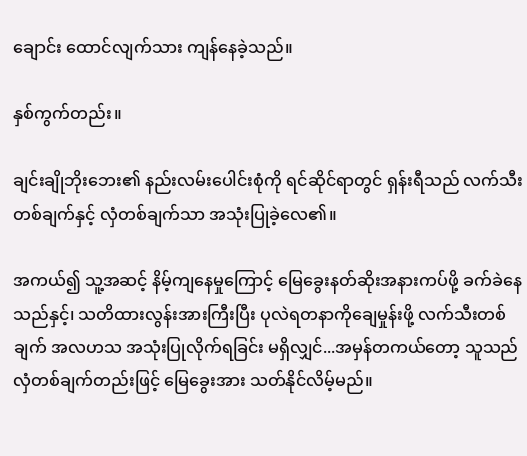ချောင်း ထောင်လျက်သား ကျန်နေခဲ့သည်။

နှစ်ကွက်တည်း။

ချင်းချိုဘိုးဘေး၏ နည်းလမ်းပေါင်းစုံကို ရင်ဆိုင်ရာတွင် ရှန်းရီသည် လက်သီးတစ်ချက်နှင့် လှံတစ်ချက်သာ အသုံးပြုခဲ့လေ၏။

အကယ်၍ သူ့အဆင့် နိမ့်ကျနေမှုကြောင့် မြေခွေးနတ်ဆိုးအနားကပ်ဖို့ ခက်ခဲနေသည်နှင့်၊ သတိထားလွန်းအားကြီးပြီး ပုလဲရတနာကိုချေမှုန်းဖို့ လက်သီးတစ်ချက် အလဟသ အသုံးပြုလိုက်ရခြင်း မရှိလျှင်...အမှန်တကယ်တော့ သူသည် လှံတစ်ချက်တည်းဖြင့် မြေခွေးအား သတ်နိုင်လိမ့်မည်။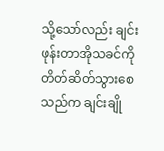သို့သော်လည်း ချင်းဖုန်းတာအိုသခင်ကို တိတ်ဆိတ်သွားစေသည်က ချင်းချို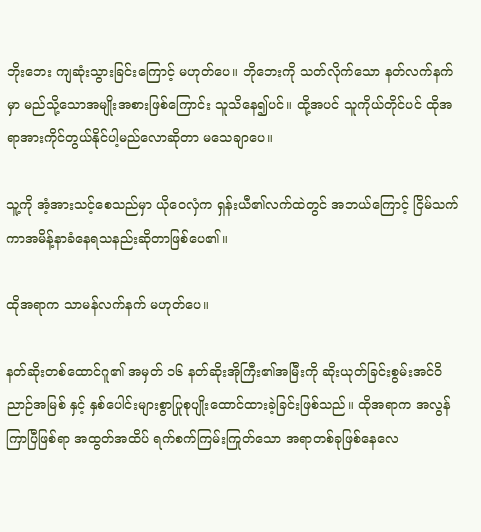ဘိုးဘေး ကျဆုံးသွားခြင်းကြောင့် မဟုတ်ပေ။ ဘိုဘေးကို သတ်လိုက်သော နတ်လက်နက်မှာ မည်သို့သောအမျိုးအစားဖြစ်ကြောင်း သူသိနေ၍ပင်။ ထို့အပင် သူကိုယ်တိုင်ပင် ထိုအရာအားကိုင်တွယ်နိုင်ပါ့မည်လောဆိုတာ မသေချာပေ။

သူ့ကို အံ့အားသင့်စေသည်မှာ ယိုဝေလှံက ရှန်းယီ၏လက်ထဲတွင် အဘယ်ကြောင့် ငြိမ်သက်ကာအမိန့်နာခံနေရသနည်းဆိုတာဖြစ်ပေ၏။

ထိုအရာက သာမန်လက်နက် မဟုတ်ပေ။

နတ်ဆိုးတစ်ထောင်ဂူ၏ အမှတ် ၁၆ နတ်ဆိုးအိုကြီး၏အမြီးကို ဆိုးယုတ်ခြင်းစွမ်းအင်ဝိညာဉ်အမြစ် နှင့် နှစ်ပေါင်းများစွာပြုစုပျိုးထောင်ထားခဲ့ခြင်းဖြစ်သည်။ ထိုအရာက အလွန်ကြာပြီဖြစ်ရာ အထွတ်အထိပ် ရက်စက်ကြမ်းကြုတ်သော အရာတစ်ခုဖြစ်နေလေ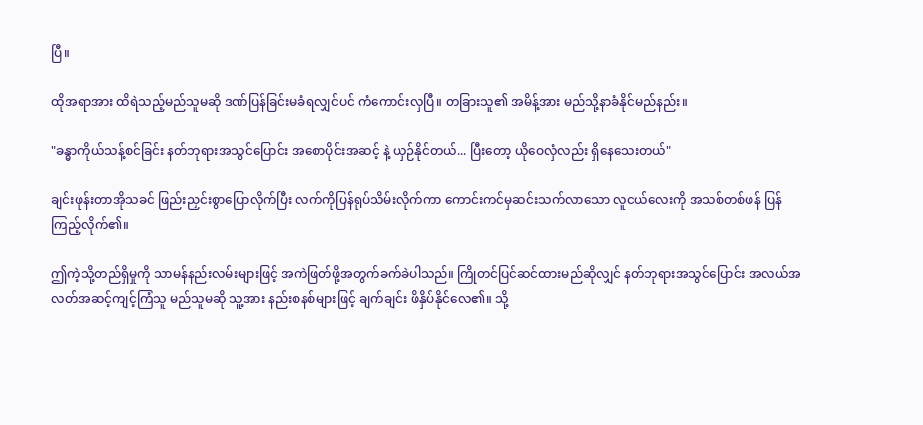ပြီ။

ထိုအရာအား ထိရဲသည့်မည်သူမဆို ဒဏ်ပြန်ခြင်းမခံရလျှင်ပင် ကံကောင်းလှပြီ။ တခြားသူ၏ အမိန့်အား မည်သို့နာခံနိုင်မည်နည်း။

"ခန္ဓာကိုယ်သန့်စင်ခြင်း နတ်ဘုရားအသွင်ပြောင်း အစောပိုင်းအဆင့် နဲ့ ယှဉ်နိုင်တယ်... ပြီးတော့ ယိုဝေလှံလည်း ရှိနေသေးတယ်"

ချင်းဖုန်းတာအိုသခင် ဖြည်းညှင်းစွာပြောလိုက်ပြီး လက်ကိုပြန်ရုပ်သိမ်းလိုက်ကာ ကောင်းကင်မှဆင်းသက်လာသော လူငယ်လေးကို အသစ်တစ်ဖန် ပြန်ကြည့်လိုက်၏။

ဤကဲ့သို့တည်ရှိမှုကို သာမန်နည်းလမ်းများဖြင့် အကဲဖြတ်ဖို့အတွက်ခက်ခဲပါသည်။ ကြိုတင်ပြင်ဆင်ထားမည်ဆိုလျှင် နတ်ဘုရားအသွင်ပြောင်း အလယ်အလတ်အဆင့်ကျင့်ကြံသူ မည်သူမဆို သူ့အား နည်းစနစ်များဖြင့် ချက်ချင်း ဖိနှိပ်နိုင်လေ၏။ သို့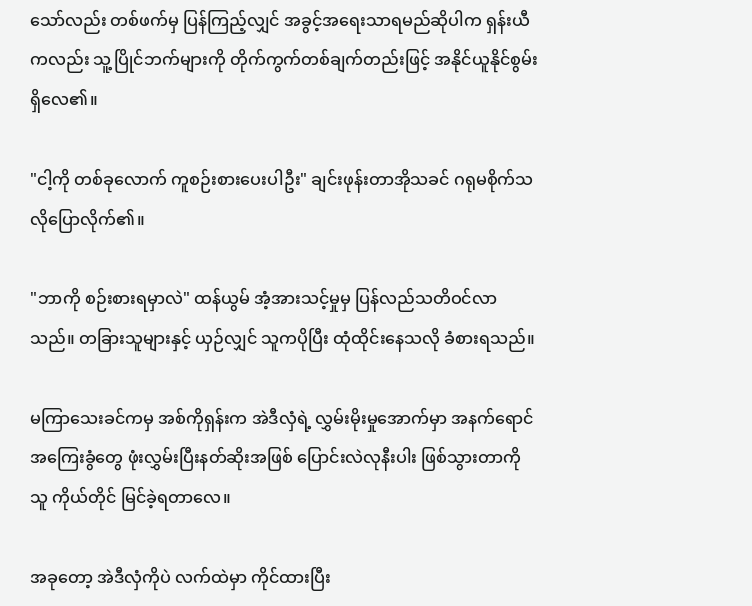သော်လည်း တစ်ဖက်မှ ပြန်ကြည့်လျှင် အခွင့်အရေးသာရမည်ဆိုပါက ရှန်းယီကလည်း သူ့ပြိုင်ဘက်များကို တိုက်ကွက်တစ်ချက်တည်းဖြင့် အနိုင်ယူနိုင်စွမ်း ရှိလေ၏။

"ငါ့ကို တစ်ခုလောက် ကူစဉ်းစားပေးပါဦး" ချင်းဖုန်းတာအိုသခင် ဂရုမစိုက်သလိုပြောလိုက်၏။

"ဘာကို စဉ်းစားရမှာလဲ" ထန်ယွမ် အံ့အားသင့်မှုမှ ပြန်လည်သတိဝင်လာသည်။ တခြားသူများနှင့် ယှဉ်လျှင် သူကပိုပြီး ထုံထိုင်းနေသလို ခံစားရသည်။

မကြာသေးခင်ကမှ အစ်ကိုရှန်းက အဲဒီလှံရဲ့ လွှမ်းမိုးမှုအောက်မှာ အနက်ရောင်အကြေးခွံတွေ ဖုံးလွှမ်းပြီးနတ်ဆိုးအဖြစ် ပြောင်းလဲလုနီးပါး ဖြစ်သွားတာကို သူ ကိုယ်တိုင် မြင်ခဲ့ရတာလေ။

အခုတော့ အဲဒီလှံကိုပဲ လက်ထဲမှာ ကိုင်ထားပြီး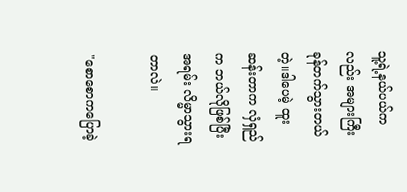သူ့ရဲ့နယ်ပယ်ကလည်း အများကြီးခုန်တက်သွားတယ်တဲ့။ဒါပေမဲ့ ထူးဆန်းတာက လှံရှည်က ဘယ်လိုဖြစ်ပြီး အရမ်း လိမ္မာသွားရတာလဲ။

"စောစောကပြောခဲ့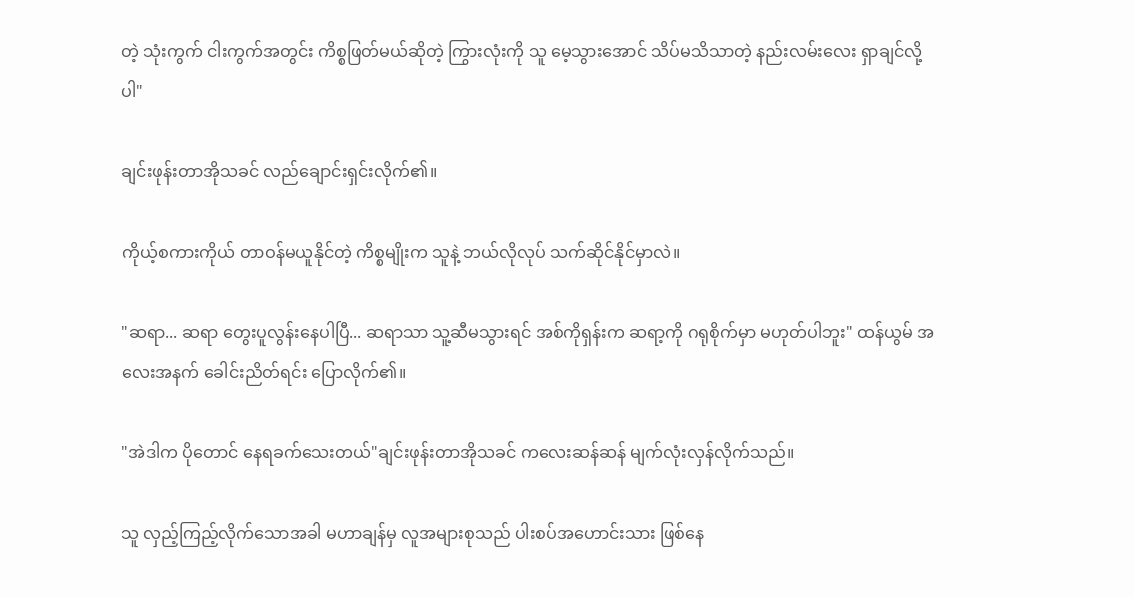တဲ့ သုံးကွက် ငါးကွက်အတွင်း ကိစ္စဖြတ်မယ်ဆိုတဲ့ ကြွားလုံးကို သူ မေ့သွားအောင် သိပ်မသိသာတဲ့ နည်းလမ်းလေး ရှာချင်လို့ပါ"

ချင်းဖုန်းတာအိုသခင် လည်ချောင်းရှင်းလိုက်၏။

ကိုယ့်စကားကိုယ် တာဝန်မယူနိုင်တဲ့ ကိစ္စမျိုးက သူနဲ့ ဘယ်လိုလုပ် သက်ဆိုင်နိုင်မှာလဲ။

"ဆရာ... ဆရာ တွေးပူလွန်းနေပါပြီ... ဆရာသာ သူ့ဆီမသွားရင် အစ်ကိုရှန်းက ဆရာ့ကို ဂရုစိုက်မှာ မဟုတ်ပါဘူး" ထန်ယွမ် အလေးအနက် ခေါင်းညိတ်ရင်း ပြောလိုက်၏။

"အဲဒါက ပိုတောင် နေရခက်သေးတယ်"ချင်းဖုန်းတာအိုသခင် ကလေးဆန်ဆန် မျက်လုံးလှန်လိုက်သည်။

သူ လှည့်ကြည့်လိုက်သောအခါ မဟာချန်မှ လူအများစုသည် ပါးစပ်အဟောင်းသား ဖြစ်နေ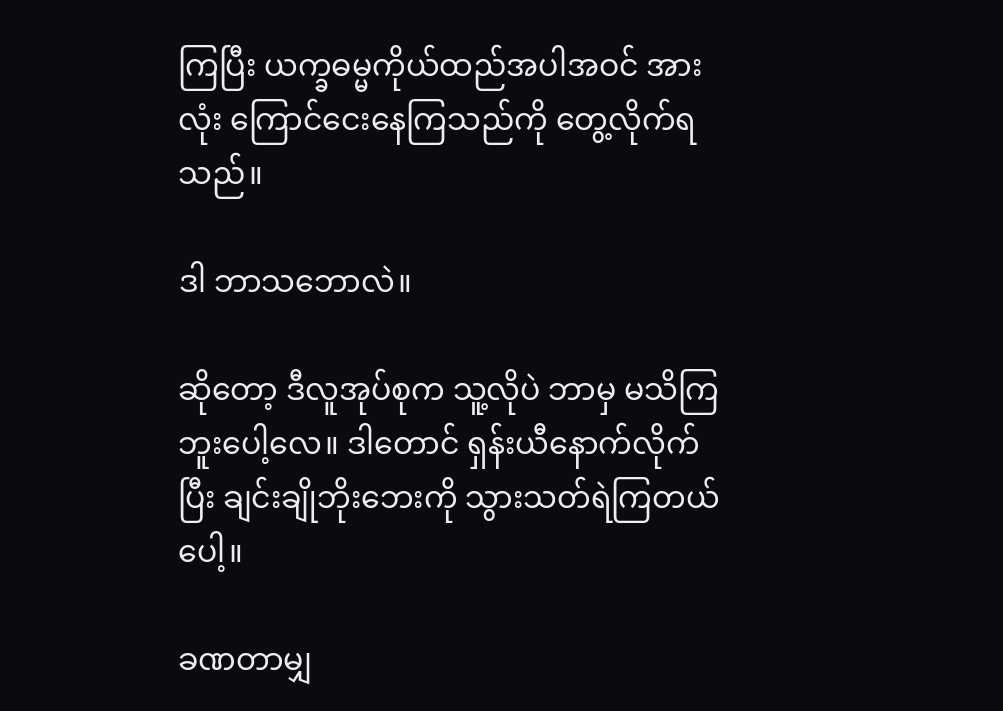ကြပြီး ယက္ခဓမ္မကိုယ်ထည်အပါအဝင် အားလုံး ကြောင်ငေးနေကြသည်ကို တွေ့လိုက်ရသည်။

ဒါ ဘာသဘောလဲ။

ဆိုတော့ ဒီလူအုပ်စုက သူ့လိုပဲ ဘာမှ မသိကြဘူးပေါ့လေ။ ဒါတောင် ရှန်းယီနောက်လိုက်ပြီး ချင်းချိုဘိုးဘေးကို သွားသတ်ရဲကြတယ်ပေါ့။

ခဏတာမျှ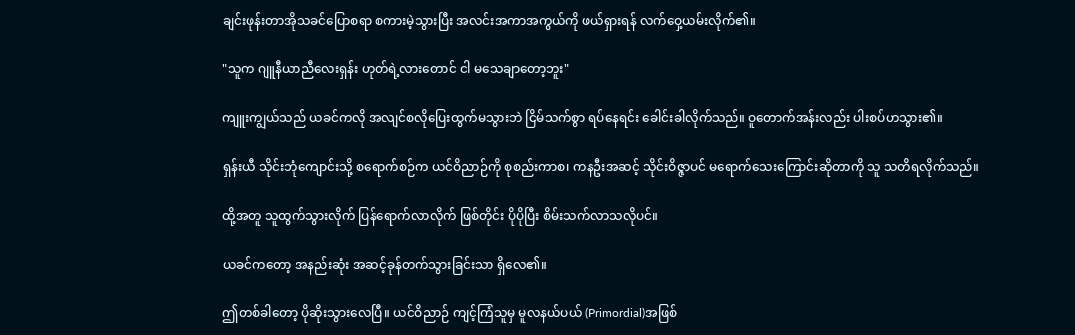ချင်းဖုန်းတာအိုသခင်ပြောစရာ စကားမဲ့သွားပြီး အလင်းအကာအကွယ်ကို ဖယ်ရှားရန် လက်ဝှေ့ယမ်းလိုက်၏။

"သူက ဂျူနီယာညီလေးရှန်း ဟုတ်ရဲ့လားတောင် ငါ မသေချာတော့ဘူး"

ကျူးကျွယ်သည် ယခင်ကလို အလျင်စလိုပြေးထွက်မသွားဘဲ ငြိမ်သက်စွာ ရပ်နေရင်း ခေါင်းခါလိုက်သည်။ ဝူတောက်အန်းလည်း ပါးစပ်ဟသွား၏။

ရှန်းယီ သိုင်းဘုံကျောင်းသို့ စရောက်စဉ်က ယင်ဝိညာဉ်ကို စုစည်းကာစ၊ ကနဦးအဆင့် သိုင်းဝိဇ္ဇာပင် မရောက်သေးကြောင်းဆိုတာကို သူ သတိရလိုက်သည်။

ထို့အတူ သူထွက်သွားလိုက် ပြန်ရောက်လာလိုက် ဖြစ်တိုင်း ပိုပိုပြီး စိမ်းသက်လာသလိုပင်။

ယခင်ကတော့ အနည်းဆုံး အဆင့်ခုန်တက်သွားခြင်းသာ ရှိလေ၏။

ဤတစ်ခါတော့ ပိုဆိုးသွားလေပြီ။ ယင်ဝိညာဉ် ကျင့်ကြံသူမှ မူလနယ်ပယ် (Primordial)အဖြစ်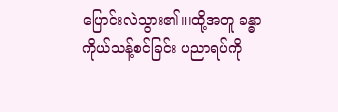ပြောင်းလဲသွား၏။၊ထို့အတူ ခန္ဓာကိုယ်သန့်စင်ခြင်း ပညာရပ်ကို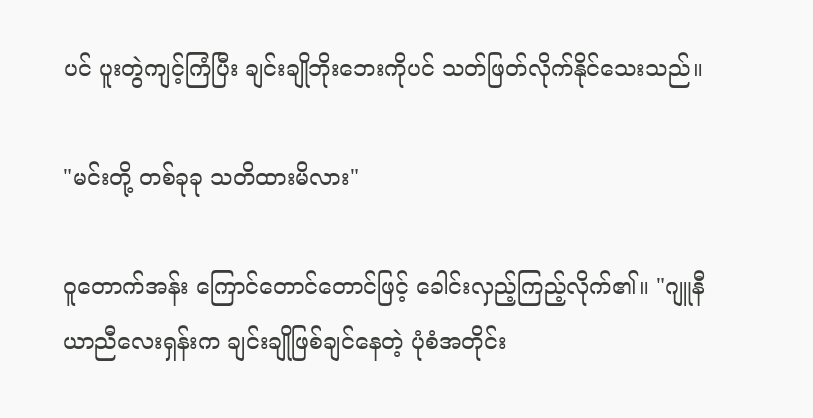ပင် ပူးတွဲကျင့်ကြံပြီး ချင်းချိုဘိုးဘေးကိုပင် သတ်ဖြတ်လိုက်နိုင်သေးသည်။

"မင်းတို့ တစ်ခုခု သတိထားမိလား"

ဝူတောက်အန်း ကြောင်တောင်တောင်ဖြင့် ခေါင်းလှည့်ကြည့်လိုက်၏။ "ဂျူနီယာညီလေးရှန်းက ချင်းချိုဖြစ်ချင်နေတဲ့ ပုံစံအတိုင်း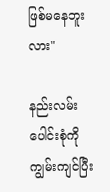ဖြစ်မနေဘူးလား"

နည်းလမ်းပေါင်းစုံကိုကျွမ်းကျင်ပြီး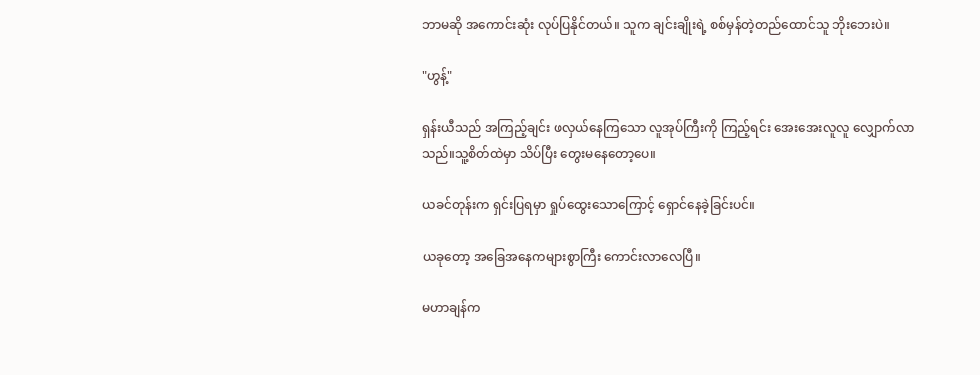ဘာမဆို အကောင်းဆုံး လုပ်ပြနိုင်တယ်။ သူက ချင်းချိုးရဲ့ စစ်မှန်တဲ့တည်ထောင်သူ ဘိုးဘေးပဲ။

"ဟွန့်"

ရှန်းယီသည် အကြည့်ချင်း ဖလှယ်နေကြသော လူအုပ်ကြီးကို ကြည့်ရင်း အေးအေးလူလူ လျှောက်လာသည်။သူ့စိတ်ထဲမှာ သိပ်ပြီး တွေးမနေတော့ပေ။

ယခင်တုန်းက ရှင်းပြရမှာ ရှုပ်ထွေးသောကြောင့် ရှောင်နေခဲ့ခြင်းပင်။

ယခုတော့ အခြေအနေကများစွာကြီး ကောင်းလာလေပြီ။

မဟာချန်က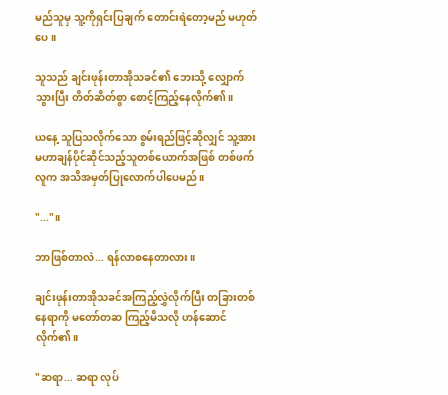မည်သူမှ သူ့ကိုရှင်းပြချက် တောင်းရဲတော့မည် မဟုတ်ပေ။

သူသည် ချင်းဖုန်းတာအိုသခင်၏ ဘေးသို့ လျှောက်သွားပြီး တိတ်ဆိတ်စွာ စောင့်ကြည့်နေလိုက်၏။

ယနေ့ သူပြသလိုက်သော စွမ်းရည်ဖြင့်ဆိုလျှင် သူ့အား မဟာချန်ပိုင်ဆိုင်သည့်သူတစ်ယောက်အဖြစ် တစ်ဖက်လူက အသိအမှတ်ပြုလောက်ပါပေမည်။

"..."။

ဘာဖြစ်တာလဲ... ရန်လာစနေတာလား။

ချင်းဖုန်းတာအိုသခင်အကြည့်လွှဲလိုက်ပြီး တခြားတစ်နေရာကို မတော်တဆ ကြည့်မိသလို ဟန်ဆောင်လိုက်၏။

"ဆရာ... ဆရာ လုပ်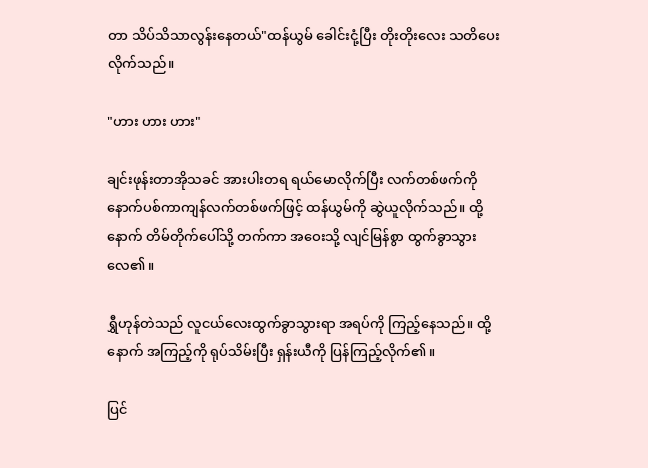တာ သိပ်သိသာလွန်းနေတယ်"ထန်ယွမ် ခေါင်းငုံ့ပြီး တိုးတိုးလေး သတိပေးလိုက်သည်။

"ဟား ဟား ဟား"

ချင်းဖုန်းတာအိုသခင် အားပါးတရ ရယ်မောလိုက်ပြီး လက်တစ်ဖက်ကို နောက်ပစ်ကာကျန်လက်တစ်ဖက်ဖြင့် ထန်ယွမ်ကို ဆွဲယူလိုက်သည်။ ထို့နောက် တိမ်တိုက်ပေါ်သို့ တက်ကာ အဝေးသို့ လျင်မြန်စွာ ထွက်ခွာသွားလေ၏။

ရွှီဟုန်တဲသည် လူငယ်လေးထွက်ခွာသွားရာ အရပ်ကို ကြည့်နေသည်။ ထို့နောက် အကြည့်ကို ရုပ်သိမ်းပြီး ရှန်းယီကို ပြန်ကြည့်လိုက်၏။

ပြင်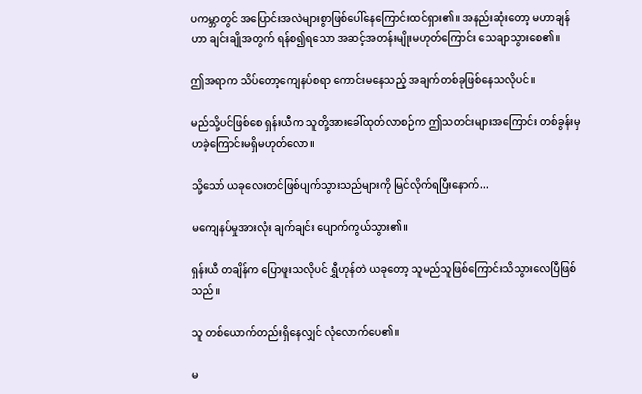ပကမ္ဘာတွင် အပြောင်းအလဲများစွာဖြစ်ပေါ်နေကြောင်းထင်ရှား၏။ အနည်းဆုံးတော့ မဟာချန်ဟာ ချင်းချိုအတွက် ရန်စ၍ရသော အဆင့်အတန်းမျိုးမဟုတ်ကြောင်း သေချာသွားစေ၏။

ဤအရာက သိပ်တော့ကျေနပ်စရာ ကောင်းမနေသည့် အချက်တစ်ခုဖြစ်နေသလိုပင်။

မည်သို့ပင်ဖြစ်စေ ရှန်းယီက သူတို့အားခေါ်ထုတ်လာစဉ်က ဤသတင်းများအကြောင်း တစ်ခွန်းမှဟခဲ့ကြောင်းမရှိမဟုတ်လော။

သို့သော် ယခုလေးတင်ဖြစ်ပျက်သွားသည်များကို မြင်လိုက်ရပြီးနောက်...

မကျေနပ်မှုအားလုံး ချက်ချင်း ပျောက်ကွယ်သွား၏။

ရှန်းယီ တချိန်က ပြောဖူးသလိုပင် ရွှီဟုန်တဲ ယခုတော့ သူမည်သူဖြစ်ကြောင်းသိသွားလေပြီဖြစ်သည်။

သူ တစ်ယောက်တည်းရှိနေလျှင် လုံလောက်ပေ၏။

မ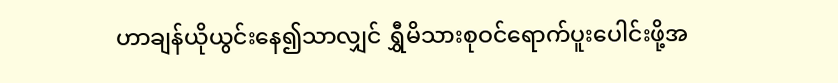ဟာချန်ယိုယွင်းနေ၍သာလျှင် ရွှီမိသားစုဝင်ရောက်ပူးပေါင်းဖို့အ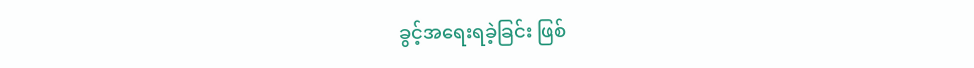ခွင့်အရေးရခဲ့ခြင်း ဖြစ်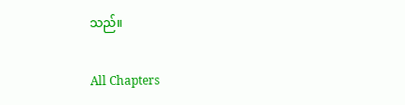သည်။

All Chapters